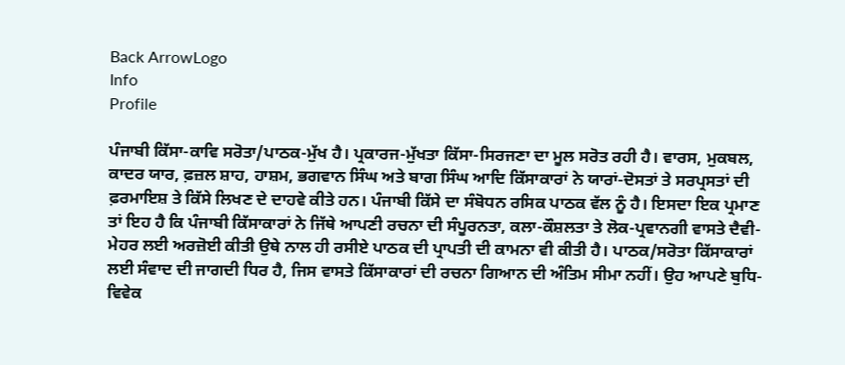Back ArrowLogo
Info
Profile

ਪੰਜਾਬੀ ਕਿੱਸਾ-ਕਾਵਿ ਸਰੋਤਾ/ਪਾਠਕ-ਮੁੱਖ ਹੈ। ਪ੍ਰਕਾਰਜ-ਮੁੱਖਤਾ ਕਿੱਸਾ-ਸਿਰਜਣਾ ਦਾ ਮੂਲ ਸਰੋਤ ਰਹੀ ਹੈ। ਵਾਰਸ, ਮੁਕਬਲ, ਕਾਦਰ ਯਾਰ, ਫ਼ਜ਼ਲ ਸ਼ਾਹ, ਹਾਸ਼ਮ, ਭਗਵਾਨ ਸਿੰਘ ਅਤੇ ਬਾਗ ਸਿੰਘ ਆਦਿ ਕਿੱਸਾਕਾਰਾਂ ਨੇ ਯਾਰਾਂ-ਦੋਸਤਾਂ ਤੇ ਸਰਪ੍ਰਸਤਾਂ ਦੀ ਫ਼ਰਮਾਇਸ਼ ਤੇ ਕਿੱਸੇ ਲਿਖਣ ਦੇ ਦਾਹਵੇ ਕੀਤੇ ਹਨ। ਪੰਜਾਬੀ ਕਿੱਸੇ ਦਾ ਸੰਬੋਧਨ ਰਸਿਕ ਪਾਠਕ ਵੱਲ ਨੂੰ ਹੈ। ਇਸਦਾ ਇਕ ਪ੍ਰਮਾਣ ਤਾਂ ਇਹ ਹੈ ਕਿ ਪੰਜਾਬੀ ਕਿੱਸਾਕਾਰਾਂ ਨੇ ਜਿੱਥੇ ਆਪਣੀ ਰਚਨਾ ਦੀ ਸੰਪੂਰਨਤਾ, ਕਲਾ-ਕੌਸ਼ਲਤਾ ਤੇ ਲੋਕ-ਪ੍ਰਵਾਨਗੀ ਵਾਸਤੇ ਦੈਵੀ-ਮੇਹਰ ਲਈ ਅਰਜ਼ੋਈ ਕੀਤੀ ਉਥੇ ਨਾਲ ਹੀ ਰਸੀਏ ਪਾਠਕ ਦੀ ਪ੍ਰਾਪਤੀ ਦੀ ਕਾਮਨਾ ਵੀ ਕੀਤੀ ਹੈ। ਪਾਠਕ/ਸਰੋਤਾ ਕਿੱਸਾਕਾਰਾਂ ਲਈ ਸੰਵਾਦ ਦੀ ਜਾਗਦੀ ਧਿਰ ਹੈ, ਜਿਸ ਵਾਸਤੇ ਕਿੱਸਾਕਾਰਾਂ ਦੀ ਰਚਨਾ ਗਿਆਨ ਦੀ ਅੰਤਿਮ ਸੀਮਾ ਨਹੀਂ। ਉਹ ਆਪਣੇ ਬੁਧਿ-ਵਿਵੇਕ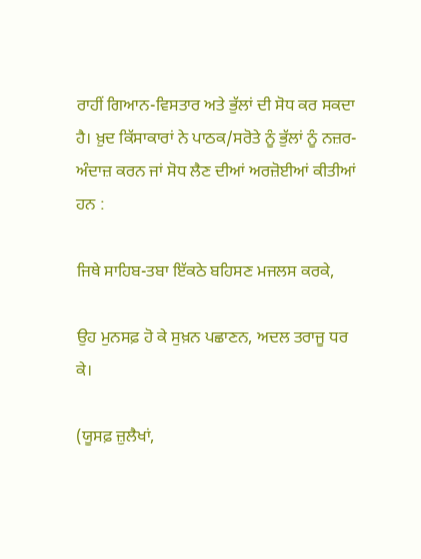ਰਾਹੀਂ ਗਿਆਨ-ਵਿਸਤਾਰ ਅਤੇ ਭੁੱਲਾਂ ਦੀ ਸੋਧ ਕਰ ਸਕਦਾ ਹੈ। ਖ਼ੁਦ ਕਿੱਸਾਕਾਰਾਂ ਨੇ ਪਾਠਕ/ਸਰੋਤੇ ਨੂੰ ਭੁੱਲਾਂ ਨੂੰ ਨਜ਼ਰ-ਅੰਦਾਜ਼ ਕਰਨ ਜਾਂ ਸੋਧ ਲੈਣ ਦੀਆਂ ਅਰਜ਼ੋਈਆਂ ਕੀਤੀਆਂ ਹਨ :

ਜਿਥੇ ਸਾਹਿਬ-ਤਬਾ ਇੱਕਠੇ ਬਹਿਸਣ ਮਜਲਸ ਕਰਕੇ,

ਉਹ ਮੁਨਸਫ਼ ਹੋ ਕੇ ਸੁਖ਼ਨ ਪਛਾਣਨ, ਅਦਲ ਤਰਾਜੂ ਧਰ ਕੇ।

(ਯੂਸਫ਼ ਜ਼ੁਲੈਖਾਂ,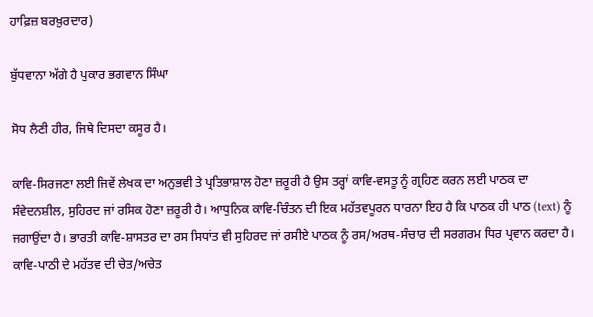ਹਾਫ਼ਿਜ਼ ਬਰਖ਼ੁਰਦਾਰ)

ਬੁੱਧਵਾਨਾ ਅੱਗੇ ਹੈ ਪੁਕਾਰ ਭਗਵਾਨ ਸਿੰਘਾ

ਸੋਧ ਲੈਣੀ ਹੀਰ, ਜਿਥੇ ਦਿਸਦਾ ਕਸੂਰ ਹੈ।

ਕਾਵਿ-ਸਿਰਜਣਾ ਲਈ ਜਿਵੇਂ ਲੇਖਕ ਦਾ ਅਨੁਭਵੀ ਤੇ ਪ੍ਰਤਿਭਾਸ਼ਾਲ ਹੋਣਾ ਜ਼ਰੂਰੀ ਹੈ ਉਸ ਤਰ੍ਹਾਂ ਕਾਵਿ-ਵਸਤੂ ਨੂੰ ਗ੍ਰਹਿਣ ਕਰਨ ਲਈ ਪਾਠਕ ਦਾ ਸੰਵੇਦਨਸ਼ੀਲ, ਸੁਹਿਰਦ ਜਾਂ ਰਸਿਕ ਹੋਣਾ ਜ਼ਰੂਰੀ ਹੈ। ਆਧੁਨਿਕ ਕਾਵਿ-ਚਿੰਤਨ ਦੀ ਇਕ ਮਹੱਤਵਪੂਰਨ ਧਾਰਨਾ ਇਹ ਹੈ ਕਿ ਪਾਠਕ ਹੀ ਪਾਠ (text) ਨੂੰ ਜਗਾਉਂਦਾ ਹੈ। ਭਾਰਤੀ ਕਾਵਿ-ਸ਼ਾਸਤਰ ਦਾ ਰਸ ਸਿਧਾਂਤ ਵੀ ਸੁਹਿਰਦ ਜਾਂ ਰਸੀਏ ਪਾਠਕ ਨੂੰ ਰਸ/ਅਰਥ-ਸੰਚਾਰ ਦੀ ਸਰਗਰਮ ਧਿਰ ਪ੍ਰਵਾਨ ਕਰਦਾ ਹੈ। ਕਾਵਿ-ਪਾਠੀ ਦੇ ਮਹੱਤਵ ਦੀ ਚੇਤ/ਅਚੇਤ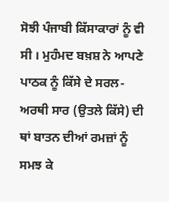ਸੋਝੀ ਪੰਜਾਬੀ ਕਿੱਸਾਕਾਰਾਂ ਨੂੰ ਵੀ ਸੀ । ਮੁਹੰਮਦ ਬਖ਼ਸ਼ ਨੇ ਆਪਣੇ ਪਾਠਕ ਨੂੰ ਕਿੱਸੇ ਦੇ ਸਰਲ-ਅਰਥੀ ਸਾਰ (ਉਤਲੇ ਕਿੱਸੇ) ਦੀ ਥਾਂ ਬਾਤਨ ਦੀਆਂ ਰਮਜ਼ਾਂ ਨੂੰ ਸਮਝ ਕੇ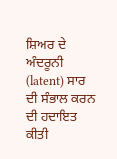ਸ਼ਿਅਰ ਦੇ ਅੰਦਰੂਨੀ (latent) ਸਾਰ ਦੀ ਸੰਭਾਲ ਕਰਨ ਦੀ ਹਦਾਇਤ ਕੀਤੀ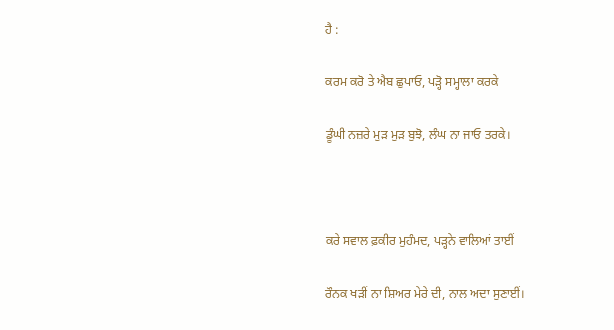ਹੈ :

ਕਰਮ ਕਰੋ ਤੇ ਐਬ ਛੁਪਾਓ, ਪੜ੍ਹੋ ਸਮ੍ਹਾਲਾ ਕਰਕੇ

ਡੂੰਘੀ ਨਜ਼ਰੇ ਮੁੜ ਮੁੜ ਬੁਝੋ, ਲੰਘ ਨਾ ਜਾਓ ਤਰਕੇ।



ਕਰੇ ਸਵਾਲ ਫ਼ਕੀਰ ਮੁਹੰਮਦ, ਪੜ੍ਹਨੇ ਵਾਲਿਆਂ ਤਾਈਂ

ਰੌਨਕ ਖੜੀਂ ਨਾ ਸ਼ਿਅਰ ਮੇਰੇ ਦੀ, ਨਾਲ ਅਦਾ ਸੁਣਾਈਂ।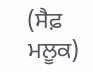(ਸੈਫ਼ ਮਲੂਕ)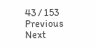43 / 153
Previous
Next